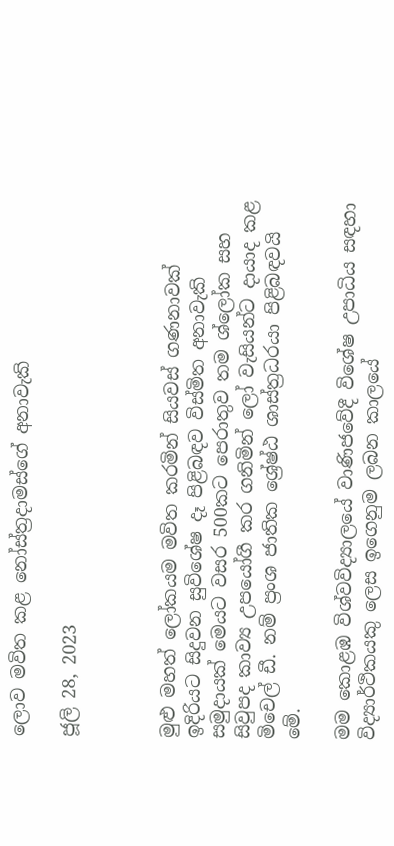ලොව මවිත කළ නෝස්ත්‍රද‍ාමස්ගේ අනාවැකි

ජූලි 28, 2023



මුළු මහත් ලෝකයම මවිත කරමින් සියවස් ගණනාවක් ඉදිරියට සිදුවන සුවිශේෂ දෑ පිළිබඳව විස්මිත අනාවැකි සමුදායක් මෙයට වසර 500කට පෙරාතුව තම ශ්ලෝක සහ සිවුපද කාව්‍ය උපයෝගී කර ගනිමින් ලෝ වැසියන්ට දායාද කළ මිචෙල් ඩී. නම් ප්‍රංශ ජාතික ශ්‍රේෂ්ඨ ශාස්ත්‍රධරයා පිළිබඳවයි මේ.

මම කොළඹ විශ්වවිද්‍යාලයේ වාණිජවේදී විශේෂ උපාධිය සඳහා විද්‍යාර්ථිකයකු ලෙස ඉගෙනුම ලබන කාලයේ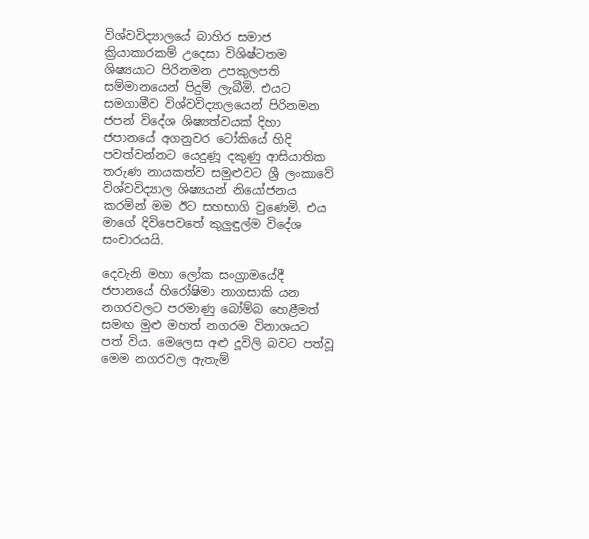විශ්වවිද්‍යාලයේ බාහිර සමාජ ක්‍රියාකාරකම් උදෙසා විශිෂ්ටතම ශිෂ්‍යයාට පිරිනමන උපකුලපති සම්මානයෙන් පිදුම් ලැබීමි. එයට සමගාමීව විශ්වවිද්‍යාලයෙන් පිරිනමන ජපන් විදේශ ශිෂ්‍යත්වයක් දිහා ජපානයේ අගනුවර ටෝකියේ හිදි පවත්වන්නට යෙදුණූ දකුණු ආසියාතික තරුණ නායකත්ව සමුළුවට ශ්‍රී ලංකාවේ විශ්වවිද්‍යාල ශිෂ්‍යයන් නියෝජනය කරමින් මම ඊට සහභාගි වුණෙමි. එය මාගේ දිවිපෙවතේ කුලුඳුල්ම විදේශ සංචාරයයි.

දෙවැනි මහා ලෝක සංග්‍රාමයේදී ජපානයේ හිරෝෂිමා නාගසාකි යන නගරවලට පරමාණු බෝම්බ හෙළීමත් සමඟ මුළු මහත් නගරම විනාශයට පත් විය. මෙලෙස අළු දූවිලි බවට පත්වූ මෙම නගරවල ඇතැම්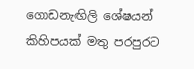ගොඩනැඟිලි ශේෂයන් කිහිපයක් මතු පරපුරට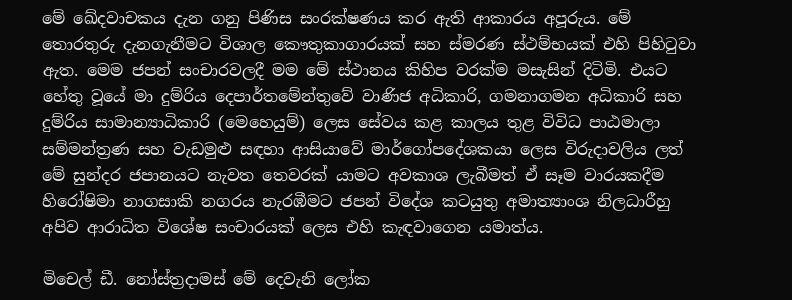මේ ඛේදවාචකය දැන ගනු පිණිස සංරක්ෂණය කර ඇති ආකාරය අපූරුය. මේ තොරතුරු දැනගැනීමට විශාල කෞතුකාගාරයක් සහ ස්මරණ ස්ථම්භයක් එහි පිහිටුවා ඇත. මෙම ජපන් සංචාරවලදී මම මේ ස්ථානය කිහිප වරක්ම මසැසින් දිටිමි. එයට හේතු වූයේ මා දුම්රිය දෙපාර්තමේන්තුවේ වාණිජ අධිකාරි, ගමනාගමන අධිකාරි සහ දුම්රිය සාමාන්‍යාධිකාරි (මෙහෙයුම්) ලෙස සේවය කළ කාලය තුළ විවිධ පාඨමාලා සම්මන්ත්‍රණ සහ වැඩමුළු සඳහා ආසියාවේ මාර්ගෝපදේශකයා ලෙස විරුදාවලිය ලත් මේ සුන්දර ජපානයට නැවත තෙවරක් යාමට අවකාශ ලැබීමත් ඒ සෑම වාරයකදීම හිරෝෂිමා නාගසාකි නගරය නැරඹීමට ජපන් විදේශ කටයුතු අමාත්‍යාංශ නිලධාරීහු අපිව ආරාධිත විශේෂ සංචාරයක් ලෙස එහි කැඳවාගෙන යමාත්ය.

මිචෙල් ඩී. නෝස්ත්‍රදාමස් මේ දෙවැනි ලෝක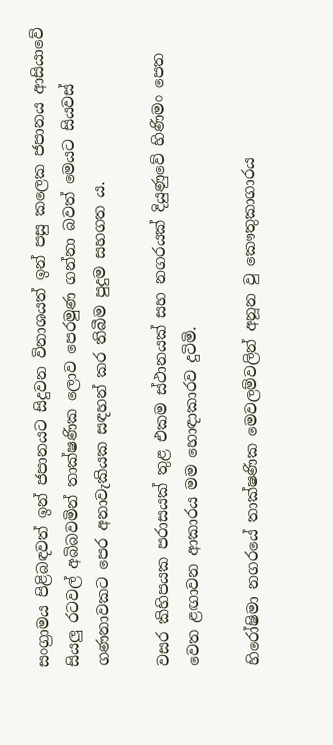සංග්‍රාමය පිළිබඳවත් ඉන් ජපානයට සිදුවන විනාශයත් ඉන් පසු කලෙක ජපානය ආසියාවේ සියලු රටවල් අබිබවමින් තාක්ෂණික ලොව පෙරමුණ ගන්නා බවත් මෙයට සියවස් ගණනාවකට පෙර අනාවැකියක සඳහන් කර තිබීම පුදුම සහගත ය.

වසර කිහිපයක පරාසයක් තුළ එකම ස්ථානයක් සහ නගරයක් දියුණුවේ හිණිමං පෙත වෙත ළඟාවන ආකාරය මම හොඳාකාරව දුටිමි.

හිරෝෂිමා නගරයේ තාක්ෂණික මෙවලම්වලින් අනූන වු කෞතුකාගාරය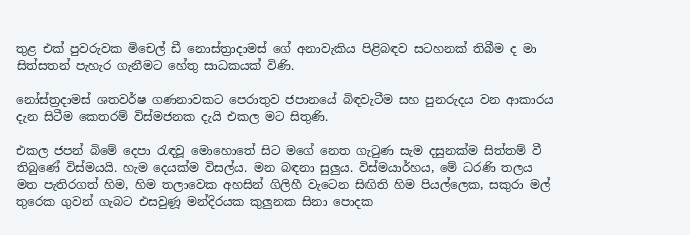තුළ එක් පුවරුවක මිචෙල් ඩී නොස්ත්‍රාදාමස් ගේ අනාවැකිය පිළිබඳව සටහනක් තිබීම ද මා සිත්සතන් පැහැර ගැනීමට හේතු සාධකයක් විණි.

නෝස්ත්‍රදාමස් ශතවර්ෂ ගණනාවකට පෙරාතුව ජපානයේ බිඳවැටීම සහ පුනරුදය වන ආකාරය දැන සිටීම කෙතරම් විස්මජනක දැයි එකල මට සිතුණි.

එකල ජපන් බිමේ දෙපා රැඳවූ මොහොතේ සිට මගේ නෙත ගැටුණ සැම දසුනක්ම සිත්තම් වී තිබුණේ විස්මයයි. හැම දෙයක්ම විසල්ය. මන බඳනා සුලුය. විස්මයාර්හය, මේ ධරණි තලය මත පැතිරගත් හිම, හිම තලාවෙක අහසින් ගිලිහී වැටෙන සිඟිති හිම පියල්ලෙක, සකුරා මල් තුරෙක ගුවන් ගැබට එසවුණූ මන්දිරයක කුලුනක සිනා පොදක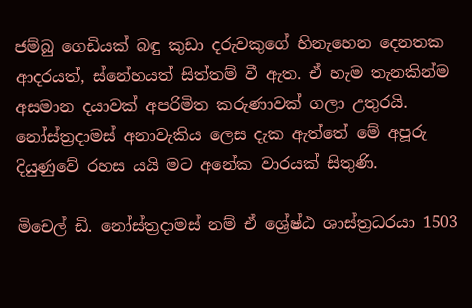ජම්බු ගෙඩියක් බඳු කුඩා දරුවකුගේ හිනැහෙන දෙනතක ආදරයත්, ස්නේහයත් සිත්තම් වී ඇත. ඒ හැම තැනකින්ම අසමාන දයාවක් අපරිමිත කරුණාවක් ගලා උතුරයි. නෝස්ත්‍රදාමස් අනාවැකිය ලෙස දැක ඇත්තේ මේ අපූරු දියුණුවේ රහස යයි මට අනේක වාරයක් සිතුණි.

මිචෙල් ඩි. නෝස්ත්‍රදාමස් නම් ඒ ශ්‍රේෂ්ඨ ශාස්ත්‍රධරයා 1503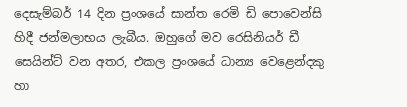දෙසැම්බර් 14 දින ප්‍රංශයේ සාන්ත රෙමි ඩි පොවෙන්සි හිදී ජන්මලාභය ලැබීය. ඔහුගේ මව රෙසිනියර් ඩී සෙයින්ට් වන අතර, එකල ප්‍රංශයේ ධාන්‍ය වෙළෙන්දකු හා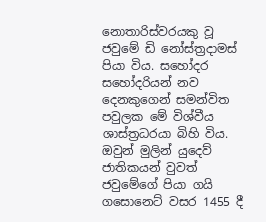නොතාරිස්වරයකු වූ ජවුමේ ඩි නෝස්ත්‍රදාමස් පියා විය. සහෝදර සහෝදරියන් නව දෙනකුගෙන් සමන්විත පවුලක මේ විශ්වීය ශාස්ත්‍රධරයා බිහි විය. ඔවුන් මුලින් යුදෙව් ජාතිකයන් වුවත් ජවුමේගේ පියා ගයි ගසොනෙට් වසර 1455 දී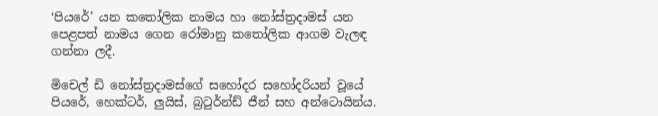‘පියරේ’ යන කතෝලික නාමය හා නෝස්ත්‍රදාමස් යන පෙළපත් නාමය ගෙන රෝමානු කතෝලික ආගම වැලඳ ගන්නා ලදී.

මිචෙල් ඩි නෝස්ත්‍රදාමස්ගේ සහෝදර සහෝදරියන් වූයේ පියරේ, හෙක්ටර්, ලුයිස්, බ්‍රටුර්න්ඩ් ජීන් සහ අන්ටොයින්ය.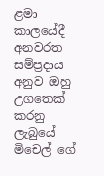ළමා කාලයේදී අනවරත සම්ප්‍රදාය අනුව ඔහු උගතෙක් කරනු ලැබුයේ මිචෙල් ගේ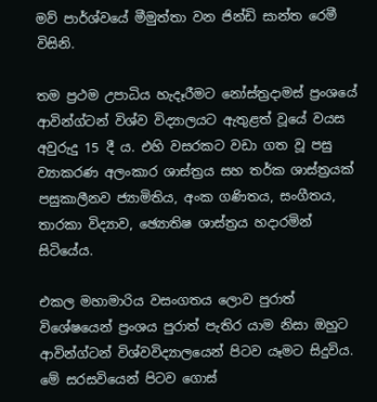මව් පාර්ශ්වයේ මීමුත්තා වන ජින්ඩි සාන්ත රෙමී විසිනි.

තම ප්‍රථම උපාධිය හැදෑරීමට නෝස්ත්‍රදාමස් ප්‍රංශයේ ආවින්ග්ටන් විශ්ව විද්‍යාලයට ඇතුළත් වූයේ වයස අවුරුදු 15 දී ය. එහි වසරකට වඩා ගත වූ පසු ව්‍යාකරණ අලංකාර ශාස්ත්‍රය සහ තර්ක ශාස්ත්‍රයක් පසුකාලීනව ජ්‍යාමිතිය, අංක ගණිතය, සංගීතය, තාරකා විද්‍යාව, ඡ්‍යොතිෂ ශාස්ත්‍රය හදාරමින් සිටියේය.

එකල මහාමාරිය වසංගතය ලොව පුරාත් විශේෂයෙන් ප්‍රංශය පුරාත් පැතිර යාම නිසා ඔහුට ආවින්ග්ටන් විශ්වවිද්‍යාලයෙන් පිටව යෑමට සිදුවිය. මේ සරසවියෙන් පිටව ගොස්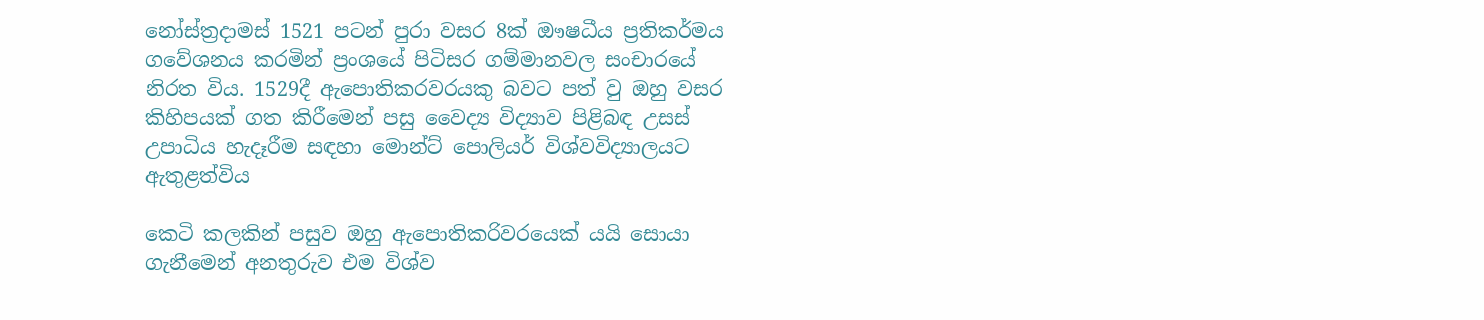නෝස්ත්‍රදාමස් 1521 පටන් පුරා වසර 8ක් ඖෂධීය ප්‍රතිකර්මය ගවේශනය කරමින් ප්‍රංශයේ පිටිසර ගම්මානවල සංචාරයේ නිරත විය. 1529දී ඇපොතිකරවරයකු බවට පත් වු ඔහු වසර කිහිපයක් ගත කිරීමෙන් පසු වෛද්‍ය විද්‍යාව පිළිබඳ උසස් උපාධිය හැදෑරීම සඳහා මොන්ට් පොලියර් විශ්වවිද්‍යාලයට ඇතුළත්විය

කෙටි කලකින් පසුව ඔහු ඇපොතිකරිවරයෙක් යයි සොයා ගැනීමෙන් අනතුරුව එම විශ්ව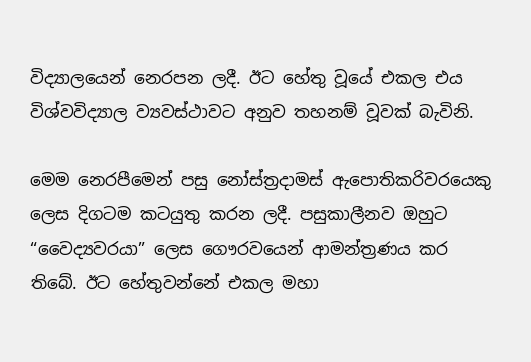විද්‍යාලයෙන් නෙරපන ලදී. ඊට හේතු වූයේ එකල එය විශ්වවිද්‍යාල ව්‍යවස්ථාවට අනුව තහනම් වූවක් බැවිනි.

මෙම නෙරපීමෙන් පසු නෝස්ත්‍රදාමස් ඇපොතිකරිවරයෙකු ලෙස දිගටම කටයුතු කරන ලදී. පසුකාලීනව ඔහුට “වෛද්‍යවරයා” ලෙස ගෞරවයෙන් ආමන්ත්‍රණය කර තිබේ. ඊට හේතුවන්නේ එකල මහා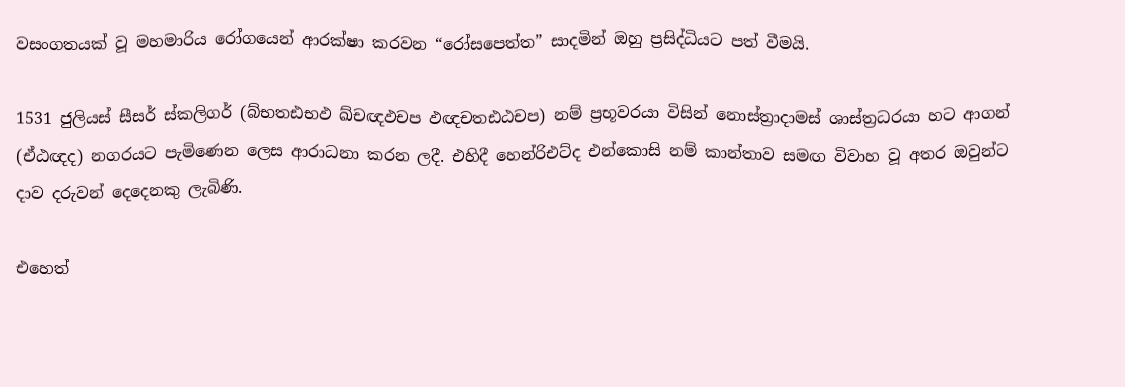වසංගතයක් වූ මහමාරිය රෝගයෙන් ආරක්ෂා කරවන “රෝසපෙත්ත” සාදමින් ඔහු ප්‍රසිද්ධියට පත් වීමයි.

1531 ජුලියස් සීසර් ස්කලිගර් (බ්භතඪභඵ ඛ්චඥඵචප ඵඥචතඪඨචප) නම් ප්‍රභූවරයා විසින් නොස්ත්‍රාදාමස් ශාස්ත්‍රධරයා හට ආගන් (ඒඨඥද) නගරයට පැමිණෙන ලෙස ආරාධනා කරන ලදී. එහිදී හෙන්රිඑට්ද එන්කොසි නම් කාන්තාව සමඟ විවාහ වූ අතර ඔවුන්ට දාව දරුවන් දෙදෙනකු ලැබිණි.

එහෙත්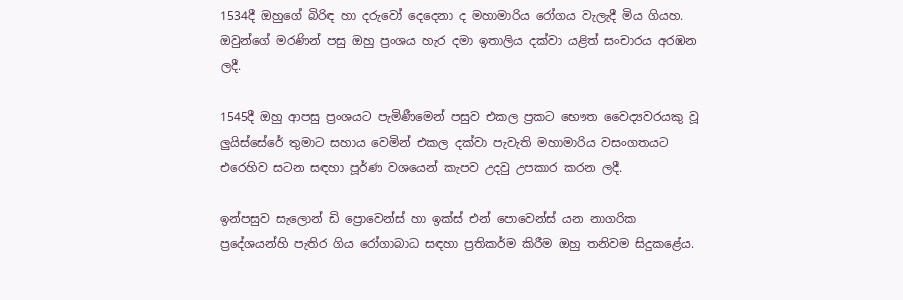1534දී ඔහුගේ බිරිඳ හා දරුවෝ දෙදෙනා ද මහාමාරිය රෝගය වැලැදී මිය ගියහ. ඔවුන්ගේ මරණින් පසු ඔහු ප්‍රංශය හැර දමා ඉතාලිය දක්වා යළිත් සංචාරය අරඹන ලදී.

1545දී ඔහු ආපසු ප්‍රංශයට පැමිණීමෙන් පසුව එකල ප්‍රකට භෞත වෛද්‍යවරයකු වූ ලුයිස්සේරේ තුමාට සහාය වෙමින් එකල දක්වා පැවැති මහාමාරිය වසංගතයට එරෙහිව සටන සඳහා පූර්ණ වශයෙන් කැපව උදවු උපකාර කරන ලදී.

ඉන්පසුව සැලොන් ඩි ප්‍රොවෙන්ස් හා ඉක්ස් එන් පොවෙන්ස් යන නාගරික ප්‍රදේශයන්හි පැතිර ගිය රෝගාබාධ සඳහා ප්‍රතිකර්ම කිරීම ඔහු තනිවම සිදුකළේය.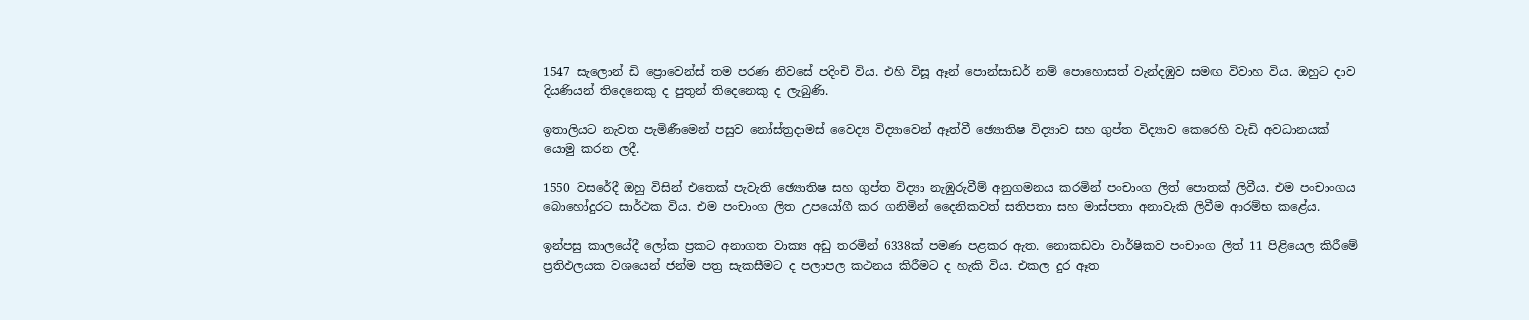1547 සැලොන් ඩි ප්‍රොවෙන්ස් තම පරණ නිවසේ පදිංචි විය. එහි විසූ ඈන් පොන්සාඩර් නම් පොහොසත් වැන්දඹුව සමඟ විවාහ විය. ඔහුට දාව දියණියන් තිදෙනෙකු ද පුතුන් තිදෙනෙකු ද ලැබුණි.

ඉතාලියට නැවත පැමිණීමෙන් පසුව නෝස්ත්‍රදාමස් වෛද්‍ය විද්‍යාවෙන් ඈත්වී ඡ්‍යොතිෂ විද්‍යාව සහ ගුප්ත විද්‍යාව කෙරෙහි වැඩි අවධානයක් යොමු කරන ලදී.

1550 වසරේදී ඔහු විසින් එතෙක් පැවැති ඡ්‍යොතිෂ සහ ගුප්ත විද්‍යා නැඹුරුවීම් අනුගමනය කරමින් පංචාංග ලිත් පොතක් ලිවීය. එම පංචාංගය බොහෝදුරට සාර්ථක විය. එම පංචාංග ලිත උපයෝගී කර ගනිමින් දෛනිකවත් සතිපතා සහ මාස්පතා අනාවැකි ලිවීම ආරම්භ කළේය.

ඉන්පසු කාලයේදී ලෝක ප්‍රකට අනාගත වාක්‍ය අඩු තරමින් 6338ක් පමණ පළකර ඇත. නොකඩවා වාර්ෂිකව පංචාංග ලිත් 11 පිළියෙල කිරීමේ ප්‍රතිඵලයක වශයෙන් ජන්ම පත්‍ර සැකසීමට ද පලාපල කථනය කිරීමට ද හැකි විය. එකල දුර ඈත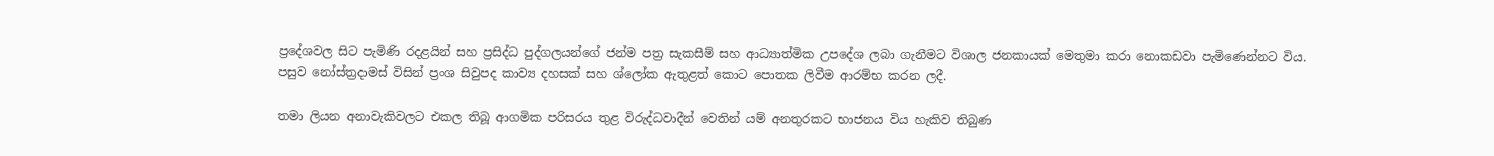ප්‍රදේශවල සිට පැමිණි රදළයින් සහ ප්‍රසිද්ධ පුද්ගලයන්ගේ ජන්ම පත්‍ර සැකසීම් සහ ආධ්‍යාත්මික උපදේශ ලබා ගැනීමට විශාල ජනකායක් මෙතුමා කරා නොකඩවා පැමිණෙන්නට විය. පසුව නෝස්ත්‍රදාමස් විසින් ප්‍රංශ සිවුපද කාව්‍ය දහසක් සහ ශ්ලෝක ඇතුළත් කොට පොතක ලිවීම ආරම්භ කරන ලදී.

තමා ලියන අනාවැකිවලට එකල තිබූ ආගමික පරිසරය තුළ විරුද්ධවාදීන් වෙතින් යම් අනතුරකට භාජනය විය හැකිව තිබුණ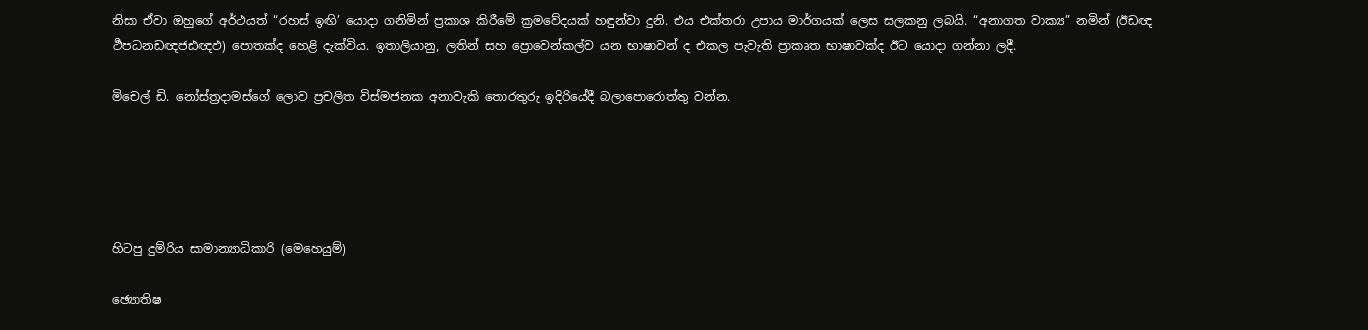නිසා ඒවා ඔහුගේ අර්ථයත් “රහස් ඉඟි’ යොදා ගනිමින් ප්‍රකාශ කිරීමේ ක්‍රමවේදයක් හඳුන්වා දුනි. එය එක්තරා උපාය මාර්ගයක් ලෙස සලකනු ලබයි. “අනාගත වාක්‍ය” නමින් (ඊඩඥ ර්‍ථපධනඩඥජඪඥඵ) පොතක්ද හෙළි දැක්විය. ඉතාලියානු, ලතින් සහ ප්‍රොවෙන්කල්ව යන භාෂාවන් ද එකල පැවැති ප්‍රාකෘත භාෂාවක්ද ඊට යොදා ගන්නා ලදී.

මිචෙල් ඩි. නෝස්ත්‍රදාමස්ගේ ලොව ප්‍රචලිත විස්මජනක අනාවැකි තොරතුරු ඉදිරියේදී බලාපොරොත්තු වන්න.





හිටපු දුම්රිය සාමාන්‍යාධිකාරි (මෙහෙයුම්)

ඡ්‍යොතිෂ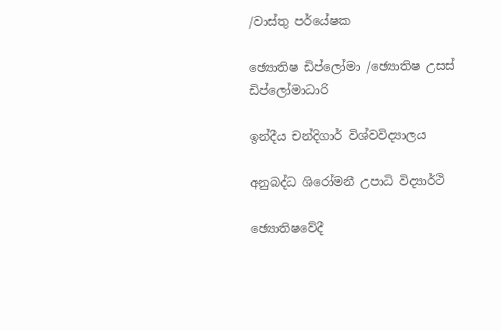/වාස්තු පර්යේෂක

ඡ්‍යොතිෂ ඩිප්ලෝමා /ඡ්‍යොතිෂ උසස් ඩිප්ලෝමාධාරි

ඉන්දීය චන්දිගාර් විශ්වවිද්‍යාලය

අනුබද්ධ ශිරෝමනී උපාධි විද්‍යාර්ථි

ඡ්‍යොතිෂවේදී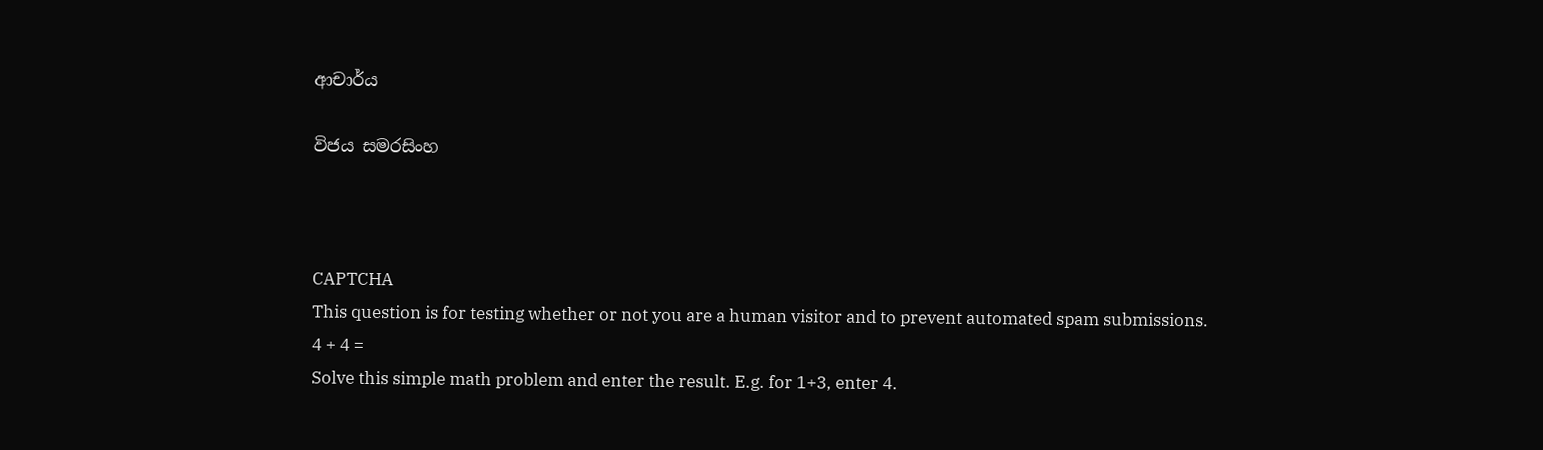ආචාර්ය

විජය සමරසිංහ



CAPTCHA
This question is for testing whether or not you are a human visitor and to prevent automated spam submissions.
4 + 4 =
Solve this simple math problem and enter the result. E.g. for 1+3, enter 4.